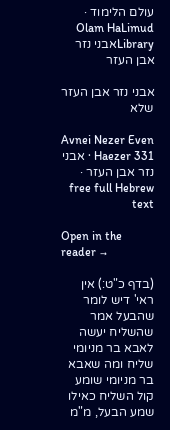עולם הלימוד · Olam HaLimud
Libraryאבני נזר אבן העזר

אבני נזר אבן העזר שלא

Avnei Nezer Even Haezer 331 · אבני נזר אבן העזר · free full Hebrew text

Open in the reader →

(בדף כ"ט:) אין ראי' דיש לומר שהבעל אמר שהשליח יעשה לאבא בר מניומי שליח ומה שאבא בר מניומי שומע קול השליח כאילו שמע הבעל, מ"מ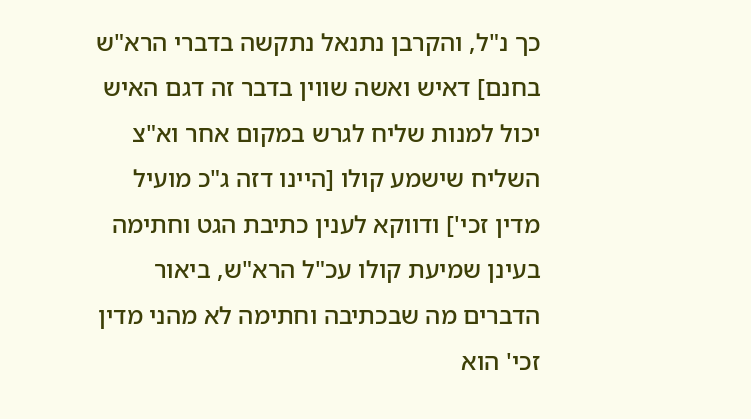כך נ"ל, והקרבן נתנאל נתקשה בדברי הרא"ש בחנם] דאיש ואשה שווין בדבר זה דגם האיש יכול למנות שליח לגרש במקום אחר וא"צ השליח שישמע קולו [היינו דזה ג"כ מועיל מדין זכי'] ודווקא לענין כתיבת הגט וחתימה בעינן שמיעת קולו עכ"ל הרא"ש, ביאור הדברים מה שבכתיבה וחתימה לא מהני מדין זכי' הוא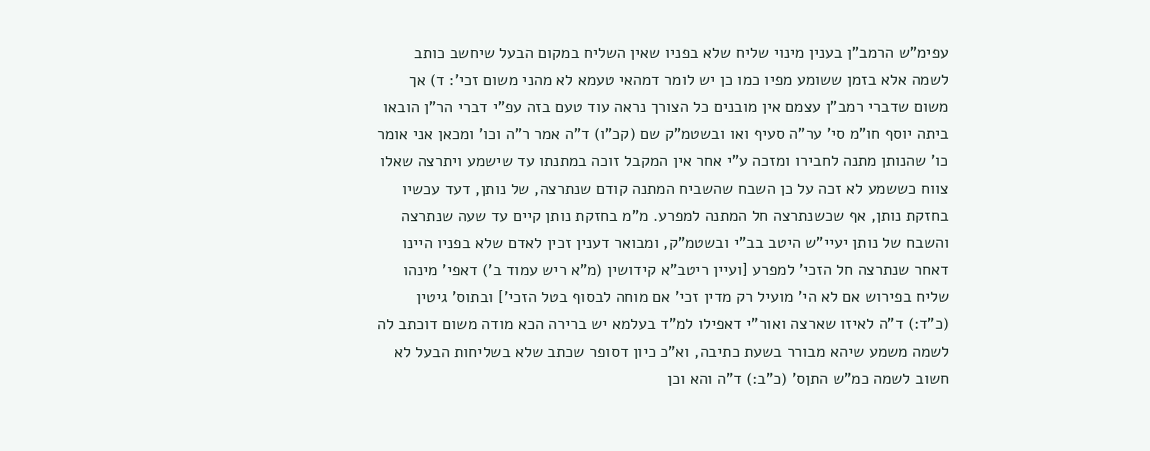עפימ"ש הרמב"ן בענין מינוי שליח שלא בפניו שאין השליח במקום הבעל שיחשב כותב לשמה אלא בזמן ששומע מפיו כמו כן יש לומר דמהאי טעמא לא מהני משום זכי': ד) אך משום שדברי רמב"ן עצמם אין מובנים כל הצורך נראה עוד טעם בזה עפ"י דברי הר"ן הובאו ביתה יוסף חו"מ סי' ער"ה סעיף ואו ובשטמ"ק שם (קכ"ו) ד"ה אמר ר"ה וכו' ומכאן אני אומר כו' שהנותן מתנה לחבירו ומזכה ע"י אחר אין המקבל זוכה במתנתו עד שישמע ויתרצה שאלו צווח כששמע לא זכה על כן השבח שהשביח המתנה קודם שנתרצה, של נותן, דעד עכשיו בחזקת נותן, אף שכשנתרצה חל המתנה למפרע. מ"מ בחזקת נותן קיים עד שעה שנתרצה והשבח של נותן יעיי"ש היטב בב"י ובשטמ"ק, ומבואר דענין זכין לאדם שלא בפניו היינו דאחר שנתרצה חל הזכי' למפרע [ועיין ריטב"א קידושין (מ"א ריש עמוד ב') דאפי' מינהו שליח בפירוש אם לא הי' מועיל רק מדין זכי' אם מוחה לבסוף בטל הזכי'] ובתוס' גיטין (כ"ד:) ד"ה לאיזו שארצה ואור"י דאפילו למ"ד בעלמא יש ברירה הכא מודה משום דוכתב לה לשמה משמע שיהא מבורר בשעת כתיבה, וא"כ כיון דסופר שכתב שלא בשליחות הבעל לא חשוב לשמה כמ"ש התןס' (כ"ב:) ד"ה והא וכן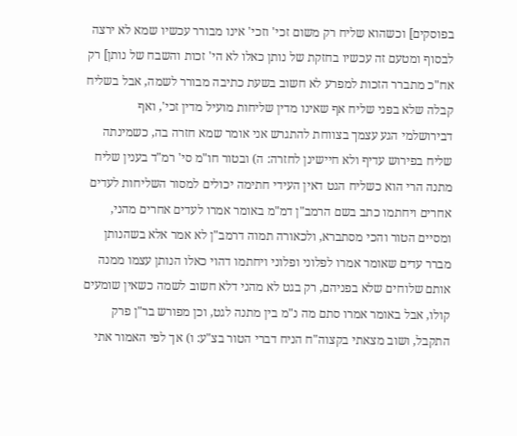בפוסקים] וכשהוא שליח רק משום זכי' וזכי' אינו מבורר עכשיו שמא לא ירצה לבסוף ומטעם זה עכשיו בחזקת של נותן כאלו לא הי' זכות והשבח של נותן] רק אח"כ מתברר הזכות למפרע לא חשוב בשעת כתיבה מבורר לשמה, אבל בשליח קבלה שלא בפני שליח אף שאינו מדין שליחות מועיל מדין זכי', ואף דבירושלמי הגע עצמך בצווחת להתגרש אני אומר שמא חזרה בה, כשמינתה שליח בפירוש עדיף ולא חיישינן לחזרה: ה) ובטור חו"מ סי' רמ"ד בענין שליח מתנה הרי הוא כשליח הגט דאין העידי חתימה יכולים למסור השליחות לעדים אחרים ויחתמו כתב בשם הרמב"ן דמ"מ באומר אמרו לעדים אחרים מהני, ומסיים הטור והכי מסתברא, ולכאורה תמוה דרמב"ן לא אמר אלא בשהנותן מברר עדים שאומר אמרו לפלוני ופלוני ויחתמו דהוי כאלו הנותן עצמו ממנה אותם שלוחים שלא בפניהם, רק בגט לא מהני דלא חשוב לשמה כשאין שומעים קולו, אבל באומר אמרו סתם מה נ"מ בין מתנה לגט, וכן מפורש בר"ן פרק התקבל, ושוב מצאתי בקצוה"ח הניח דברי הטור בצ"ע: ו) אך לפי האמור אתי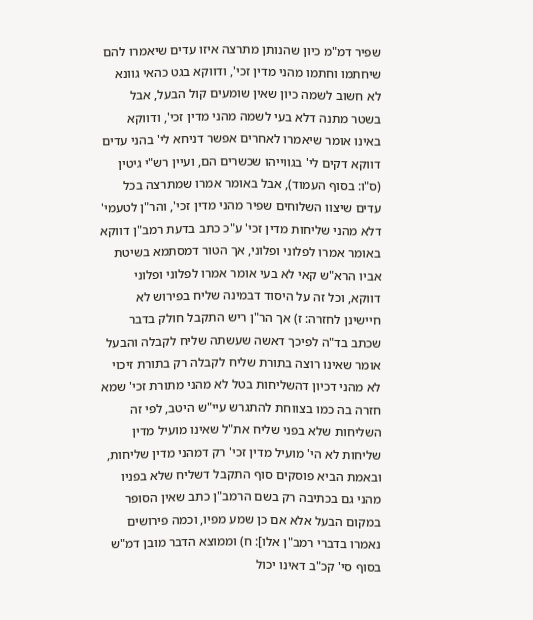שפיר דמ"מ כיון שהנותן מתרצה איזו עדים שיאמרו להם שיחתמו וחתמו מהני מדין זכי', ודווקא בגט כהאי גוונא לא חשוב לשמה כיון שאין שומעים קול הבעל, אבל בשטר מתנה דלא בעי לשמה מהני מדין זכי', ודווקא באינו אומר שיאמרו לאחרים אפשר דניחא לי' בהני עדים דווקא דקים לי' בגווייהו שכשרים הם, ועיין רש"י גיטין (ס"ו: בסוף העמוד), אבל באומר אמרו שמתרצה בכל עדים שיצוו השלוחים שפיר מהני מדין זכי', והר"ן לטעמי' דלא מהני שליחות מדין זכי' ע"כ כתב בדעת רמב"ן דווקא באומר אמרו לפלוני ופלוני, אך הטור דמסתמא בשיטת אביו הרא"ש קאי לא בעי אומר אמרו לפלוני ופלוני דווקא, וכל זה על היסוד דבמינה שליח בפירוש לא חיישינן לחזרה: ז) אך הר"ן ריש התקבל חולק בדבר שכתב בד"ה לפיכך דאשה שעשתה שליח לקבלה והבעל אומר שאינו רוצה בתורת שליח לקבלה רק בתורת זיכוי לא מהני דכיון דהשליחות בטל לא מהני מתורת זכי' שמא חזרה בה כמו בצווחת להתגרש עיי"ש היטב, לפי זה השליחות שלא בפני שליח את"ל שאינו מועיל מדין שליחות לא הי' מועיל מדין זכי' רק דמהני מדין שליחות, ובאמת הביא פוסקים סוף התקבל דשליח שלא בפניו מהני גם בכתיבה רק בשם הרמב"ן כתב שאין הסופר במקום הבעל אלא אם כן שמע מפיו, וכמה פירושים נאמרו בדברי רמב"ן אלו]: ח) וממוצא הדבר מובן דמ"ש בסוף סי' קכ"ב דאינו יכול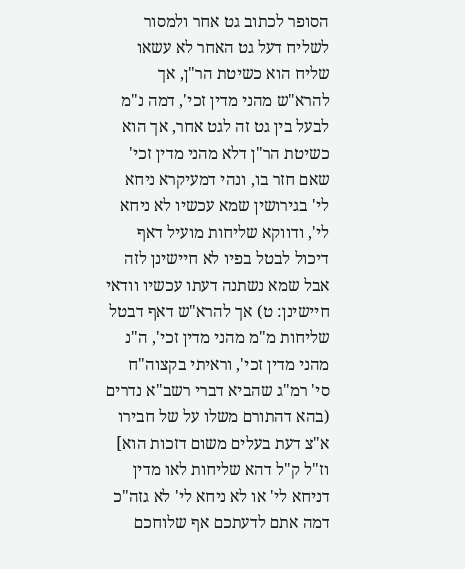הסופר לכתוב גט אחר ולמסור לשליח דעל גט האחר לא עשאו שליח הוא כשיטת הר"ן, אך להרא"ש מהני מדין זכי', דמה נ"מ לבעל בין גט זה לגט אחר, אך הוא כשיטת הר"ן דלא מהני מדין זכי' שאם חזר בו, ונהי דמעיקרא ניחא לי' בגירושין שמא עכשיו לא ניחא לי', ודווקא שליחות מועיל דאף דיכול לבטל בפיו לא חיישינן לזה אבל שמא נשתנה דעתו עכשיו וודאי חיישינן: ט) אך להרא"ש דאף דבטל שליחות מ"מ מהני מדין זכי', ה"נ מהני מדין זכי', וראיתי בקצוה"ח סי' רמ"ג שהביא דברי רשב"א נדרים (בהא דהתורם משלו על של חבירו א"צ דעת בעלים משום דזכות הוא] וז"ל ק"ל דהא שליחות לאו מדין דניחא לי' או לא ניחא לי' לא גזה"כ דמה אתם לדעתכם אף שלוחכם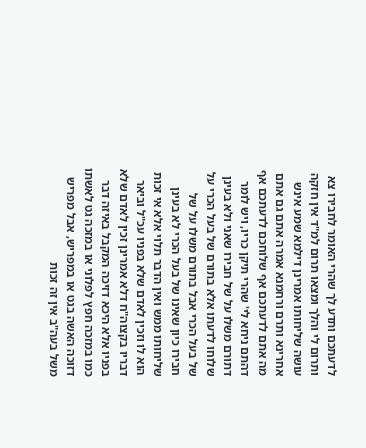לדעתכם ותדע לך שהרי האומר לחבירו צא ותרום לי והלך ומצאו תרום למ"ד אין חזקה עושה שליחותו אמרינן דילמא שמע אינש אחרינא ותרם ורחמנא אמרה אתם גם אתם מה אתם לדעתכם אף שלוחכם לדעתכם אף דהתם ניחא לי' שהרי תיקן כריו, ויש לומר דתורם משלו על של חבירו שאני ולא בעינן שלוחו לדעתו אלא בתורם של בעל הכרי על של בעל הכרי אבל בתורם משלו על של חבירו כיון שאינו של בעל הכרי לא בעינן שליחותו ממש ואין הדבר תלוי אלא אי זכות הוא לו וזכין לאדם שלא בפניו עכ"ל וביאר דבריו בקצוה"ח דלא אמרינן זכין לאדם שלא בפניו אלא היכא דזיכה המקבל באיזה דבר כמו במזכה חפץ לפלוני או במזכה גט לאשתו דזוכה האשה בגט או במפריש, אבל מפריש משל בעה"ב אין זה זכות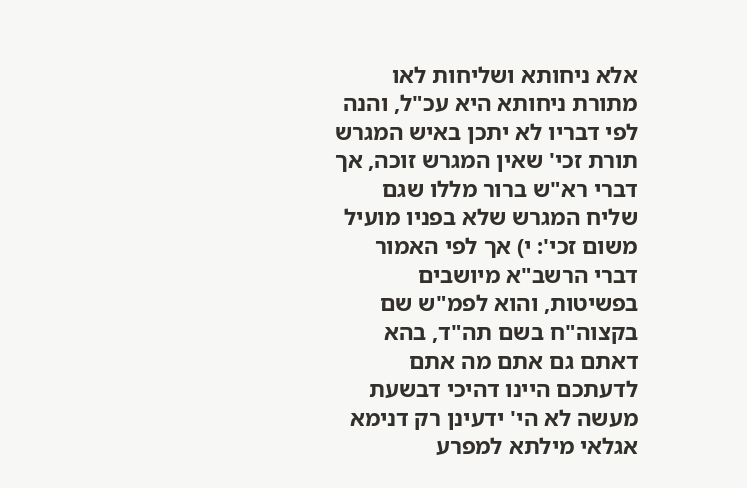אלא ניחותא ושליחות לאו מתורת ניחותא היא עכ"ל, והנה לפי דבריו לא יתכן באיש המגרש תורת זכי' שאין המגרש זוכה, אך דברי רא"ש ברור מללו שגם שליח המגרש שלא בפניו מועיל משום זכי': י) אך לפי האמור דברי הרשב"א מיושבים בפשיטות, והוא לפמ"ש שם בקצוה"ח בשם תה"ד, בהא דאתם גם אתם מה אתם לדעתכם היינו דהיכי דבשעת מעשה לא הי' ידעינן רק דנימא אגלאי מילתא למפרע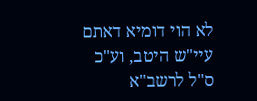לא הוי דומיא דאתם עיי"ש היטב, וע"כ ס"ל לרשב"א